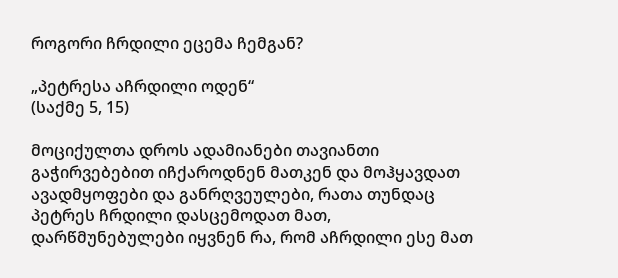როგორი ჩრდილი ეცემა ჩემგან?

„პეტრესა აჩრდილი ოდენ“
(საქმე 5, 15)

მოციქულთა დროს ადამიანები თავიანთი გაჭირვებებით იჩქაროდნენ მათკენ და მოჰყავდათ ავადმყოფები და განრღვეულები, რათა თუნდაც პეტრეს ჩრდილი დასცემოდათ მათ, დარწმუნებულები იყვნენ რა, რომ აჩრდილი ესე მათ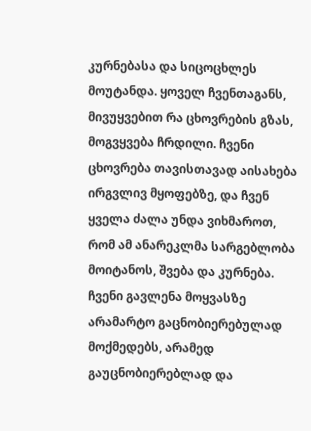კურნებასა და სიცოცხლეს მოუტანდა. ყოველ ჩვენთაგანს, მივუყვებით რა ცხოვრების გზას, მოგვყვება ჩრდილი. ჩვენი ცხოვრება თავისთავად აისახება ირგვლივ მყოფებზე, და ჩვენ ყველა ძალა უნდა ვიხმაროთ, რომ ამ ანარეკლმა სარგებლობა მოიტანოს, შვება და კურნება. ჩვენი გავლენა მოყვასზე არამარტო გაცნობიერებულად მოქმედებს, არამედ გაუცნობიერებლად და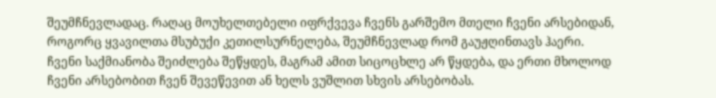შეუმჩნევლადაც. რაღაც მოუხელთებელი იფრქვევა ჩვენს გარშემო მთელი ჩვენი არსებიდან, როგორც ყვავილთა მსუბუქი კეთილსურნელება, შეუმჩნევლად რომ გაუჟღინთავს ჰაერი. ჩვენი საქმიანობა შეიძლება შეწყდეს, მაგრამ ამით სიცოცხლე არ წყდება, და ერთი მხოლოდ ჩვენი არსებობით ჩვენ შევეწევით ან ხელს ვუშლით სხვის არსებობას.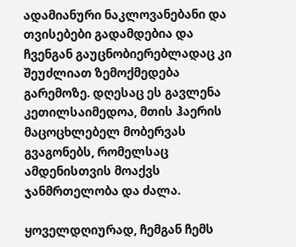ადამიანური ნაკლოვანებანი და თვისებები გადამდებია და ჩვენგან გაუცნობიერებლადაც კი შეუძლიათ ზემოქმედება გარემოზე. დღესაც ეს გავლენა კეთილსაიმედოა, მთის ჰაერის მაცოცხლებელ მობერვას გვაგონებს, რომელსაც ამდენისთვის მოაქვს ჯანმრთელობა და ძალა.

ყოველდღიურად, ჩემგან ჩემს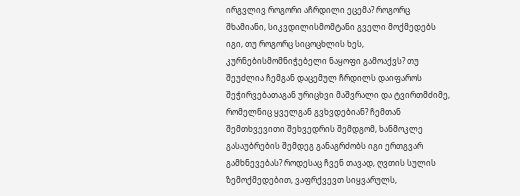ირგვლივ როგორი აჩრდილი ეცემა? როგორც შხამიანი, სიკვდილისმომტანი გველი მოქმედებს იგი, თუ როგორც სიცოცხლის ხეს, კურნებისმომნიჭებელი ნაყოფი გამოაქვს? თუ შეუძლია ჩემგან დაცემულ ჩრდილს დაიფაროს შეჭირვებათაგან ურიცხვი მაშვრალი და ტვირთმძიმე, რომელნიც ყველგან გვხვდებიან? ჩემთან შემთხვევითი შეხვედრის შემდგომ, ხანმოკლე გასაუბრების შემდეგ განაგრძობს იგი ერთგვარ გამხნევებას? როდესაც ჩვენ თავად, ღვთის სულის ზემოქმედებით, ვაფრქვევთ სიყვარულს,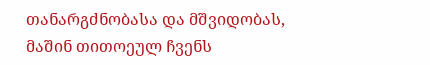თანარგძნობასა და მშვიდობას, მაშინ თითოეულ ჩვენს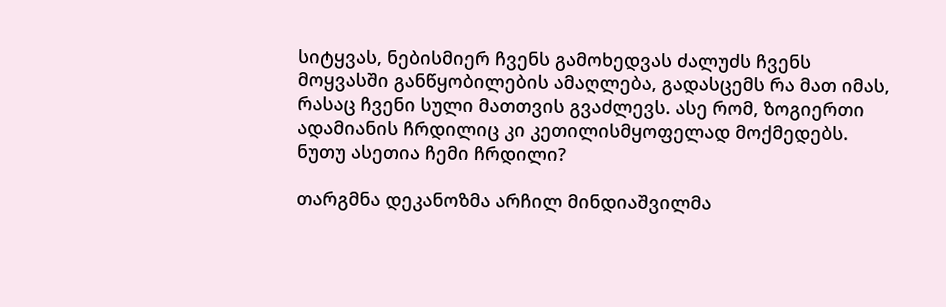სიტყვას, ნებისმიერ ჩვენს გამოხედვას ძალუძს ჩვენს მოყვასში განწყობილების ამაღლება, გადასცემს რა მათ იმას, რასაც ჩვენი სული მათთვის გვაძლევს. ასე რომ, ზოგიერთი ადამიანის ჩრდილიც კი კეთილისმყოფელად მოქმედებს. ნუთუ ასეთია ჩემი ჩრდილი?

თარგმნა დეკანოზმა არჩილ მინდიაშვილმა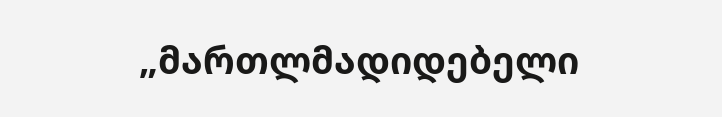„მართლმადიდებელი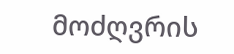მოძღვრის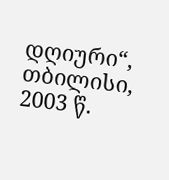დღიური“, თბილისი, 2003 წ.